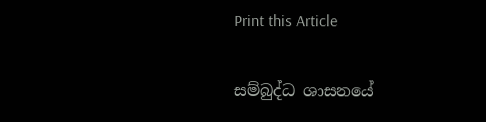Print this Article


සම්බුද්ධ ශාසනයේ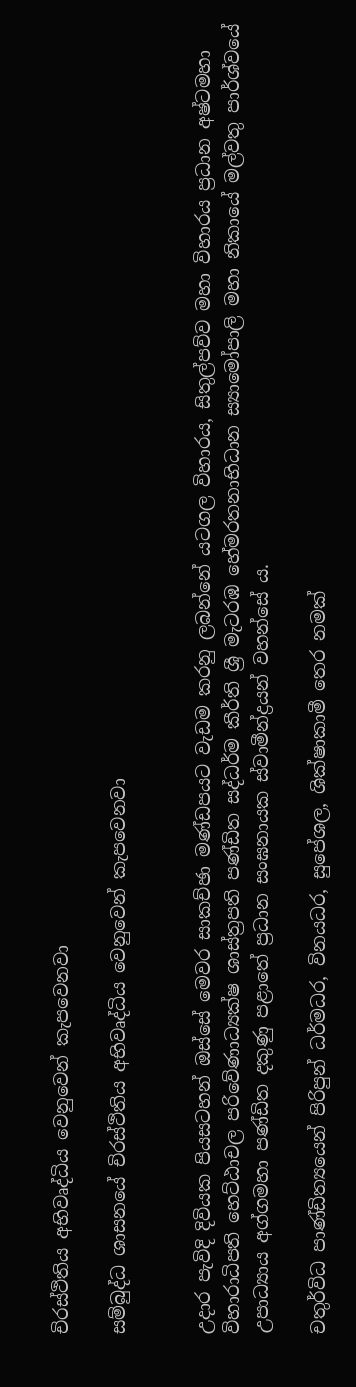චිරස්ථිතිය අභිවෘද්ධිය වෙනුවෙන් කැපවෙනවා

සම්බුද්ධ ශාසනයේ චිරස්ථිතිය අභිවෘද්ධිය වෙනුවෙන් කැපවෙනවා


උදාර පැවිදි දිවියක පියසටහන් ඔස්සේ මෙවර සාකච්ඡා මණ්ඩපයට වැඩම කරනු ලබන්නේ යටගල විහාරය, සිතුල්පව්ව මහා විහාරය ප්‍රධාන අෂ්ටමහා විහාරාධිපති හෙට්ඨාචල පරිවේණාධ්‍යක්ෂ ශාස්ත්‍රපති පණ්ඩිත සද්ධර්ම කීර්ති ශ්‍රී මැටරඹ හේමරතනාභිධාන ස්‍යාමෝපාලි මහා නිකායේ මල්වතු පාර්ශ්වයේ උපාධ්‍යාය අග්ගමහා පණ්ඩිත දකුණු පළාතේ ප්‍රධාන සංඝනායක ස්වාමීන්ද්‍රයන් වහන්සේ ය.

චතුර්විධ පාණ්ඩිත්‍යයෙන් පිරිපුන් ධර්මධර, විනයධර, සුපේශල, ශික්ෂාකාමී තෙර නමක්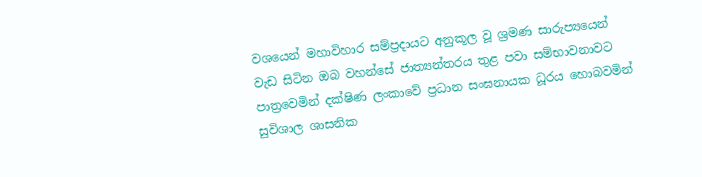වශයෙන් මහාවිහාර සම්ප්‍රදායට අනුකූල වූ ශ්‍රමණ සාරුප්‍යයෙන් වැඩ සිටින ඔබ වහන්සේ ජාත්‍යන්තරය තුළ පවා සම්භාවනාවට පාත්‍රවෙමින් දක්ෂිණ ලංකාවේ ප්‍රධාන සංඝනායක ධූරය හොබවමින් සුවිශාල ශාසනික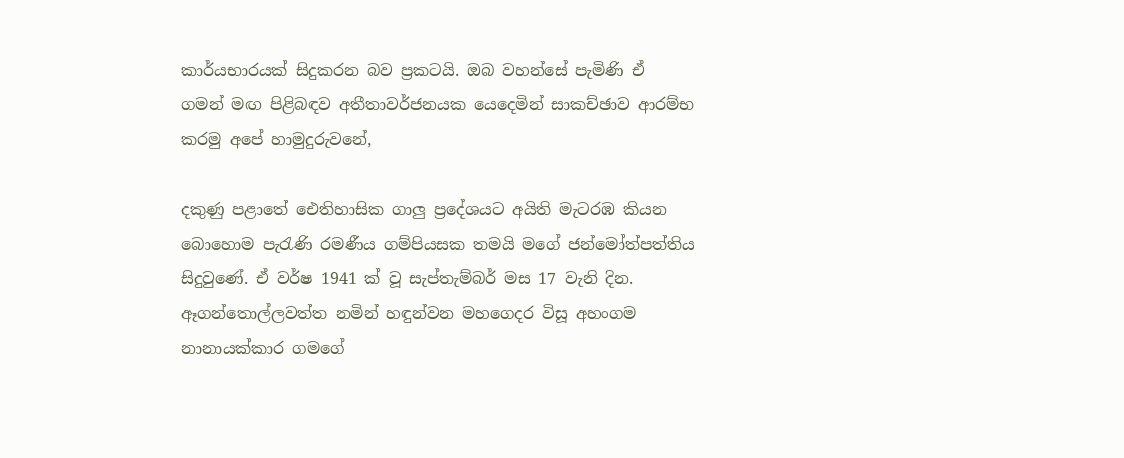කාර්යභාරයක් සිදුකරන බව ප්‍රකටයි. ඔබ වහන්සේ පැමිණි ඒ ගමන් මඟ පිළිබඳව අතීතාවර්ජනයක යෙදෙමින් සාකච්ඡාව ආරම්භ කරමු අපේ හාමුදුරුවනේ,

දකුණු පළාතේ ඓතිහාසික ගාලු ප්‍රදේශයට අයිති මැටරඹ කියන බොහොම පැරැණි රමණීය ගම්පියසක තමයි මගේ ජන්මෝත්පත්තිය සිදුවුණේ. ඒ වර්ෂ 1941 ක් වූ සැප්තැම්බර් මස 17 වැනි දින. ඈගන්තොල්ලවත්ත නමින් හඳුන්වන මහගෙදර විසූ අහංගම නානායක්කාර ගමගේ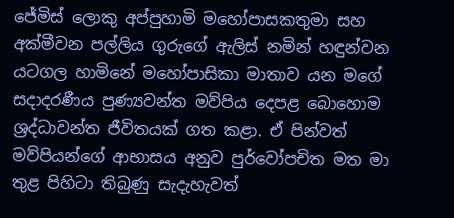ජේමිස් ලොකු අප්පුහාමි මහෝපාසකතුමා සහ අක්මීවන පල්ලිය ගුරුගේ ඇලිස් නමින් හඳුන්වන යටගල හාමිනේ මහෝපාසිකා මාතාව යන මගේ සදාදරණීය පුණ්‍යවන්ත මව්පිය දෙපළ බොහොම ශ්‍රද්ධාවන්ත ජීවිතයක් ගත කළා. ඒ පින්වත් මව්පියන්ගේ ආභාසය අනුව පුර්වෝපචිත මත මා තුළ පිහිටා තිබුණු සැදැහැවත්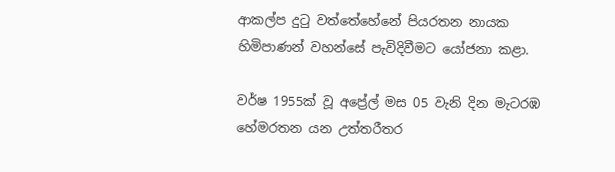ආකල්ප දුටු වත්තේහේනේ පියරතන නායක හිමිපාණන් වහන්සේ පැවිදිවීමට යෝජනා කළා.

වර්ෂ 1955ක් වූ අප්‍රේල් මස 05 වැනි දින මැටරඹ හේමරතන යන උත්තරීතර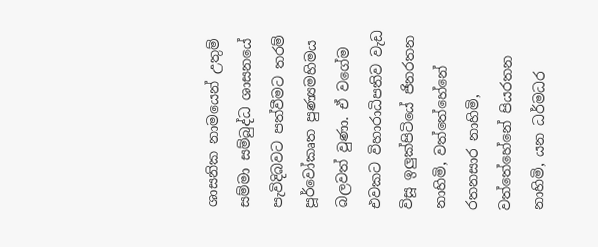ශාසනික නාමයෙන් උතුම් සම්මා සම්බුද්ධ ශාසනයේ පැවිදිබවට පත්වීමට තරම් පූර්වෝකෘත පුණ්‍යමහිමය බලවත් වුණා. ඒ වගේම එවකට විහාරාධිපතිව වැඩ විසූ ඉලුක්පිටියේ ජිනරතන නාහිමි, වත්තේහේනේ රතනසාර නාහිමි, වත්තේහේනේ පියරතන නාහිමි, යන ධර්මධර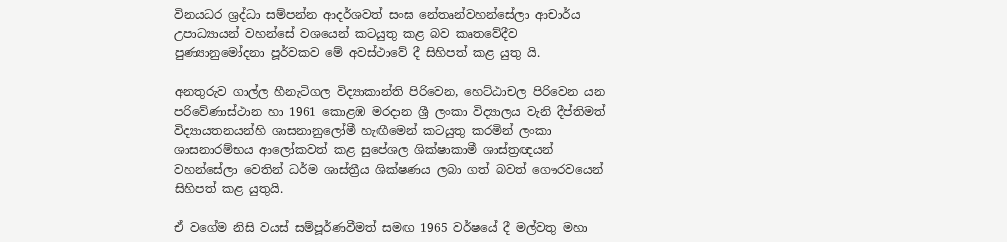විනයධර ශ්‍රද්ධා සම්පන්න ආදර්ශවත් සංඝ නේතෘන්වහන්සේලා ආචාර්ය උපාධ්‍යායන් වහන්සේ වශයෙන් කටයුතු කළ බව කෘතවේදීව පුණ්‍යානුමෝදනා පූර්වකව මේ අවස්ථාවේ දී සිහිපත් කළ යුතු යි.

අනතුරුව ගාල්ල හීනැටිගල විද්‍යාකාන්ති පිරිවෙන, හෙට්ඨාචල පිරිවෙන යන පරිවේණාස්ථාන හා 1961 කොළඹ මරදාන ශ්‍රී ලංකා විද්‍යාලය වැනි දීප්තිමත් විද්‍යායතනයන්හි ශාසනානුලෝමී හැඟීමෙන් කටයුතු කරමින් ලංකා ශාසනාරම්භය ආලෝකවත් කළ සුපේශල ශික්ෂාකාමී ශාස්ත්‍රඥයන් වහන්සේලා වෙතින් ධර්ම ශාස්ත්‍රීය ශික්ෂණය ලබා ගත් බවත් ගෞරවයෙන් සිහිපත් කළ යුතුයි.

ඒ වගේම නිසි වයස් සම්පූර්ණවීමත් සමඟ 1965 වර්ෂයේ දී මල්වතු මහා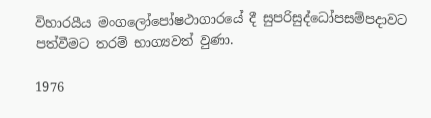විහාරයීය මංගලෝපෝෂථාගාරයේ දී සුපරිසුද්ධෝපසම්පදාවට පත්වීමට තරම් භාග්‍යවත් වුණා.

1976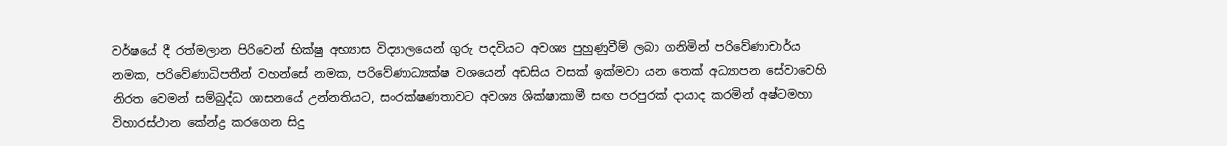වර්ෂයේ දී රත්මලාන පිරිවෙන් භික්ෂු අභ්‍යාස විද්‍යාලයෙන් ගුරු පදවියට අවශ්‍ය පුහුණුවීම් ලබා ගනිමින් පරිවේණාචාර්ය නමක, පරිවේණාධිපතීන් වහන්සේ නමක, පරිවේණාධ්‍යක්ෂ වශයෙන් අඩසිය වසක් ඉක්මවා යන තෙක් අධ්‍යාපන සේවාවෙහි නිරත වෙමන් සම්බුද්ධ ශාසනයේ උන්නතියට, සංරක්ෂණතාවට අවශ්‍ය ශික්ෂාකාමී සඟ පරපුරක් දායාද කරමින් අෂ්ටමහා විහාරස්ථාන කේන්ද්‍ර කරගෙන සිදු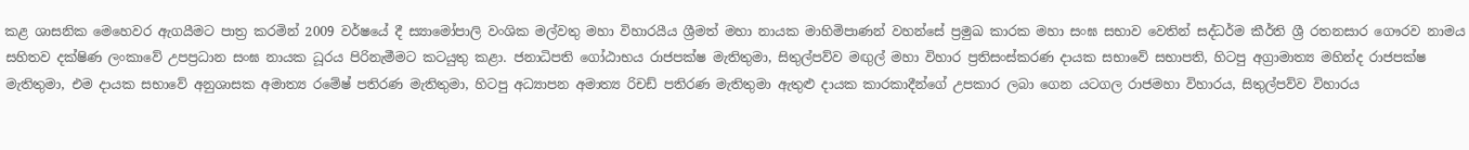කළ ශාසනික මෙහෙවර ඇගයීමට පාත්‍ර කරමින් 2009 වර්ෂයේ දී ස්‍යාමෝපාලි වංශික මල්වතු මහා විහාරයීය ශ්‍රීමත් මහා නායක මාහිමිපාණන් වහන්සේ ප්‍රමුඛ කාරක මහා සංඝ සභාව වෙතින් සද්ධර්ම කීර්ති ශ්‍රී රතනසාර ගෞරව නාමය සහිතව දක්ෂිණ ලංකාවේ උපප්‍රධාන සංඝ නායක ධූරය පිරිනැමීමට කටයුතු කළා. ජනාධිපති ගෝඨාභය රාජපක්ෂ මැතිතුමා, සිතුල්පව්ව මඟුල් මහා විහාර ප්‍රතිසංස්කරණ දායක සභාවේ සභාපති, හිටපු අග්‍රාමාත්‍ය මහින්ද රාජපක්ෂ මැතිතුමා, එම දායක සභාවේ අනුශාසක අමාත්‍ය රමේෂ් පතිරණ මැතිතුමා, හිටපු අධ්‍යාපන අමාත්‍ය රිචඩ් පතිරණ මැතිතුමා ඇතුළු දායක කාරකාදීන්ගේ උපකාර ලබා ගෙන යටගල රාජමහා විහාරය, සිතුල්පව්ව විහාරය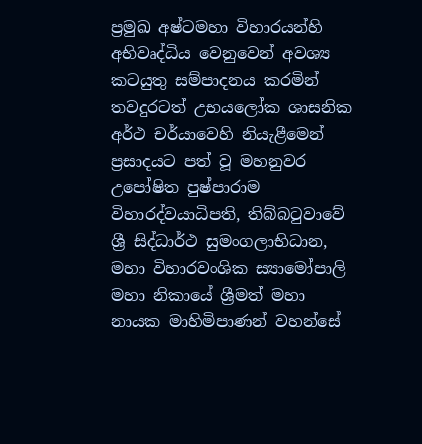ප්‍රමුඛ අෂ්ටමහා විහාරයන්හි අභිවෘද්ධිය වෙනුවෙන් අවශ්‍ය කටයුතු සම්පාදනය කරමින් තවදුරටත් උභයලෝක ශාසනික අර්ථ චර්යාවෙහි නියැළීමෙන් ප්‍රසාදයට පත් වූ මහනුවර උපෝෂිත පුෂ්පාරාම විහාරද්වයාධිපති, තිබ්බටුවාවේ ශ්‍රී සිද්ධාර්ථ සුමංගලාභිධාන, මහා විහාරවංශික ස්‍යාමෝපාලි මහා නිකායේ ශ්‍රීමත් මහා නායක මාහිමිපාණන් වහන්සේ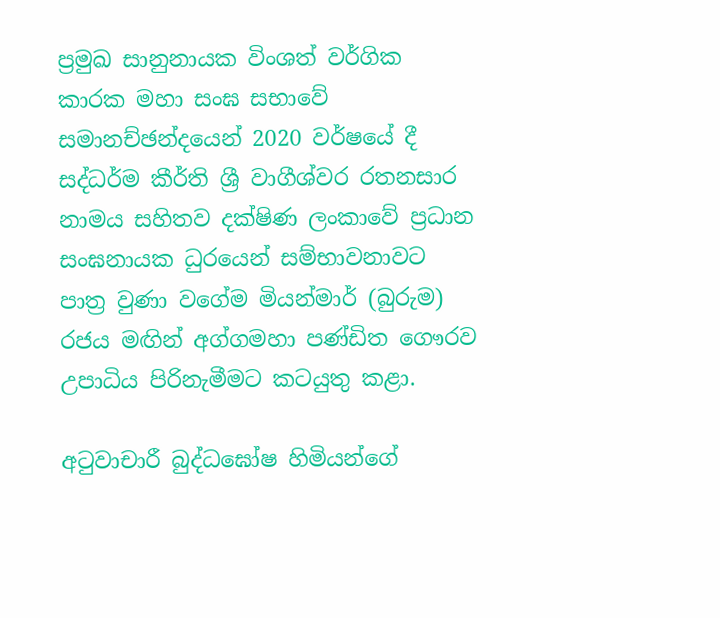ප්‍රමුඛ සානුනායක විංශත් වර්ගික කාරක මහා සංඝ සභාවේ සමානච්ඡන්දයෙන් 2020 වර්ෂයේ දී සද්ධර්ම කීර්ති ශ්‍රී වාගීශ්වර රතනසාර නාමය සහිතව දක්ෂිණ ලංකාවේ ප්‍රධාන සංඝනායක ධුරයෙන් සම්භාවනාවට පාත්‍ර වුණා වගේම මියන්මාර් (බුරුම) රජය මඟින් අග්ගමහා පණ්ඩිත ගෞරව උපාධිය පිරිනැමීමට කටයුතු කළා.

අටුවාචාරී බුද්ධඝෝෂ හිමියන්ගේ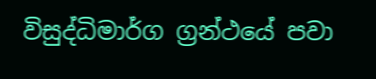විසුද්ධිමාර්ග ග්‍රන්ථයේ පවා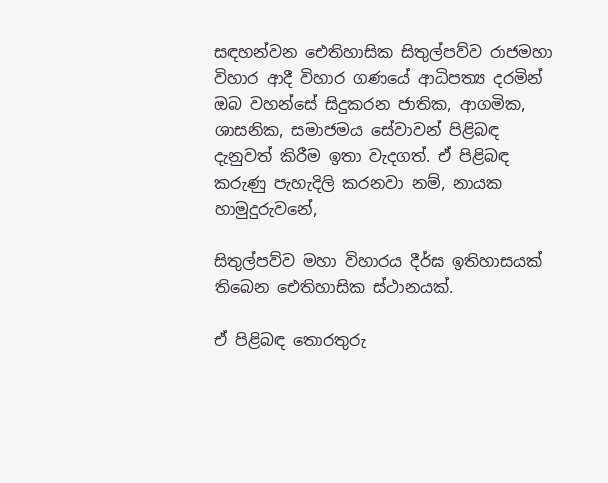සඳහන්වන ඓතිහාසික සිතුල්පව්ව රාජමහා විහාර ආදී විහාර ගණයේ ආධිපත්‍ය දරමින් ඔබ වහන්සේ සිදුකරන ජාතික, ආගමික, ශාසනික, සමාජමය සේවාවන් පිළිබඳ දැනුවත් කිරීම ඉතා වැදගත්. ඒ පිළිබඳ කරුණු පැහැදිලි කරනවා නම්, නායක හාමුදුරුවනේ,

සිතුල්පව්ව මහා විහාරය දීර්ඝ ඉතිහාසයක් තිබෙන ඓතිහාසික ස්ථානයක්.

ඒ පිළිබඳ තොරතුරු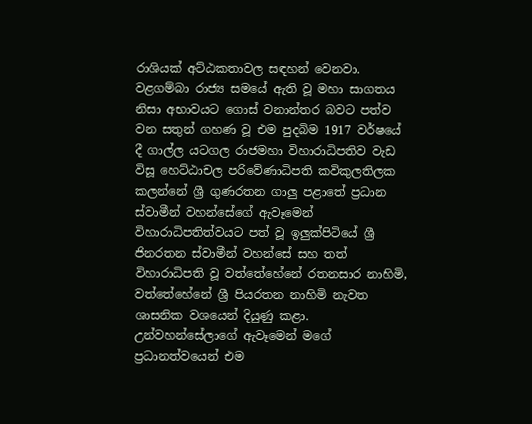රාශියක් අට්ඨකතාවල සඳහන් වෙනවා. වළගම්බා රාජ්‍ය සමයේ ඇති වූ මහා සාගතය නිසා අභාවයට ගොස් වනාන්තර බවට පත්ව වන සතුන් ගහණ වූ එම පුදබිම 1917 වර්ෂයේ දී ගාල්ල යටගල රාජමහා විහාරාධිපතිව වැඩ විසූ හෙට්ඨාචල පරිවේණාධිපති කවිකුලතිලක කලන්නේ ශ්‍රී ගුණරතන ගාලු පළාතේ ප්‍රධාන ස්වාමීන් වහන්සේගේ ඇවෑමෙන් විහාරාධිපතිත්වයට පත් වූ ඉලුක්පිටියේ ශ්‍රී ජිනරතන ස්වාමීන් වහන්සේ සහ තත් විහාරාධිපති වූ වත්තේහේනේ රතනසාර නාහිමි, වත්තේහේනේ ශ්‍රී පියරතන නාහිමි නැවත ශාසනික වශයෙන් දියුණු කළා. උන්වහන්සේලාගේ ඇවෑමෙන් මගේ ප්‍රධානත්වයෙන් එම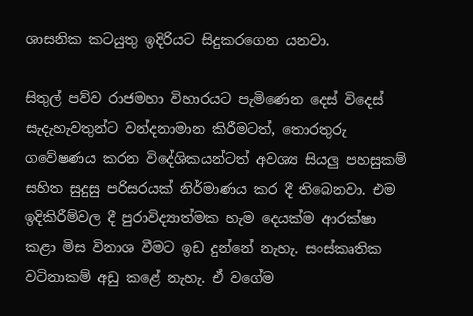ශාසනික කටයුතු ඉදිරියට සිදුකරගෙන යනවා.

සිතුල් පව්ව රාජමහා විහාරයට පැමිණෙන දෙස් විදෙස් සැදැහැවතුන්ට වන්දනාමාන කිරීමටත්, තොරතුරු ගවේෂණය කරන විදේශිකයන්ටත් අවශ්‍ය සියලු පහසුකම් සහිත සුදුසු පරිසරයක් නිර්මාණය කර දී තිබෙනවා. එම ඉදිකිරීම්වල දී පුරාවිද්‍යාත්මක හැම දෙයක්ම ආරක්ෂා කළා මිස විනාශ වීමට ඉඩ දුන්නේ නැහැ. සංස්කෘතික වටිනාකම් අඩු කළේ නැහැ. ඒ වගේම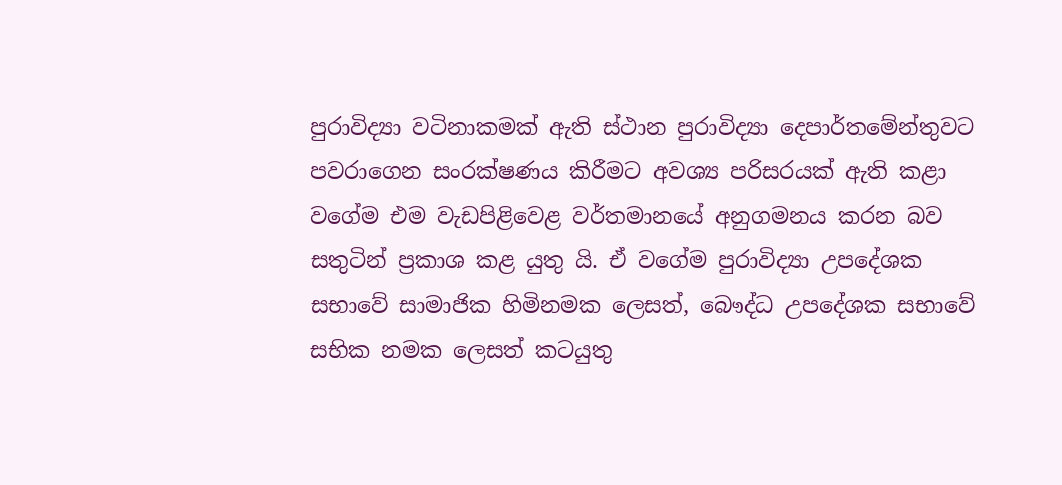පුරාවිද්‍යා වටිනාකමක් ඇති ස්ථාන පුරාවිද්‍යා දෙපාර්තමේන්තුවට පවරාගෙන සංරක්ෂණය කිරීමට අවශ්‍ය පරිසරයක් ඇති කළා වගේම එම වැඩපිළිවෙළ වර්තමානයේ අනුගමනය කරන බව සතුටින් ප්‍රකාශ කළ යුතු යි. ඒ වගේම පුරාවිද්‍යා උපදේශක සභාවේ සාමාජික හිමිනමක ලෙසත්, බෞද්ධ උපදේශක සභාවේ සභික නමක ලෙසත් කටයුතු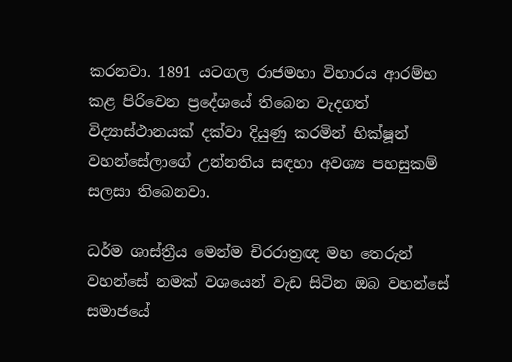කරනවා. 1891 යටගල රාජමහා විහාරය ආරම්භ කළ පිරිවෙන ප්‍රදේශයේ තිබෙන වැදගත් විද්‍යාස්ථානයක් දක්වා දියුණු කරමින් භික්ෂූන් වහන්සේලාගේ උන්නතිය සඳහා අවශ්‍ය පහසුකම් සලසා තිබෙනවා.

ධර්ම ශාස්ත්‍රීය මෙන්ම චිරරාත්‍රඥ මහ තෙරුන් වහන්සේ නමක් වශයෙන් වැඩ සිටින ඔබ වහන්සේ සමාජයේ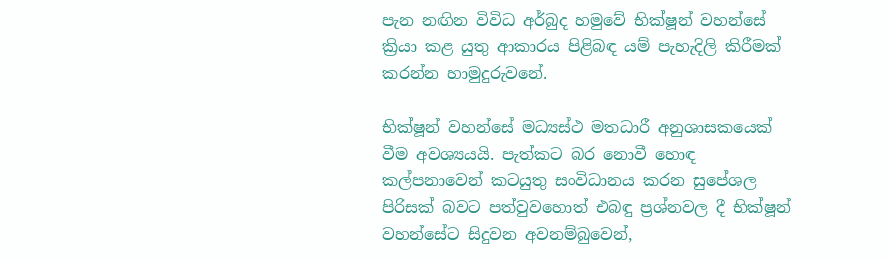පැන නඟින විවිධ අර්බුද හමුවේ භික්ෂූන් වහන්සේ ක්‍රියා කළ යුතු ආකාරය පිළිබඳ යම් පැහැදිලි කිරීමක් කරන්න හාමුදුරුවනේ.

භික්ෂූන් වහන්සේ මධ්‍යස්ථ මතධාරී අනුශාසකයෙක් වීම අවශ්‍යයයි. පැත්කට බර නොවී හොඳ කල්පනාවෙන් කටයුතු සංවිධානය කරන සුපේශල පිරිසක් බවට පත්වුවහොත් එබඳු ප්‍රශ්නවල දී භික්ෂූන් වහන්සේට සිදුවන අවනම්බුවෙන්,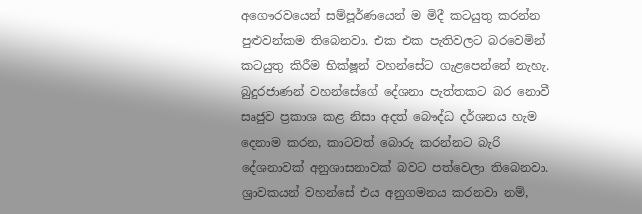අගෞරවයෙන් සම්පූර්ණයෙන් ම මිදී කටයුතු කරන්න පුළුවන්කම තිබෙනවා. එක එක පැතිවලට බරවෙමින් කටයුතු කිරීම භික්ෂූන් වහන්සේට ගැළපෙන්නේ නැහැ. බුදුරජාණන් වහන්සේගේ දේශනා පැත්තකට බර නොවී සෘජුව ප්‍රකාශ කළ නිසා අදත් බෞද්ධ දර්ශනය හැම දෙනාම කරන, කාටවත් බොරු කරන්නට බැරි දේශනාවක් අනුශාසනාවක් බවට පත්වෙලා තිබෙනවා. ශ්‍රාවකයන් වහන්සේ එය අනුගමනය කරනවා නම්,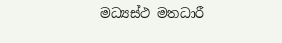මධ්‍යස්ථ මතධාරී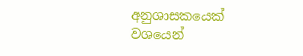අනුශාසකයෙක් වශයෙන්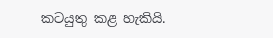කටයුතු කළ හැකියි.